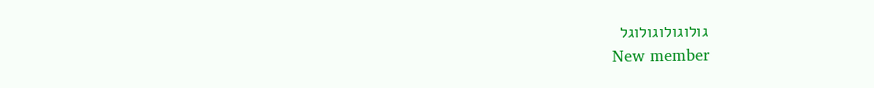גולוגולוגולוגל
New member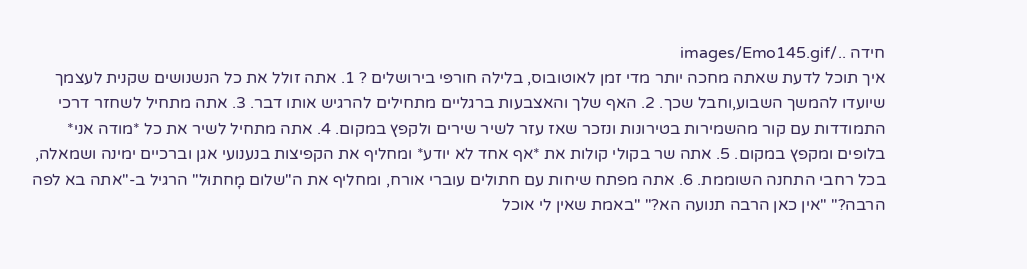חידה ../images/Emo145.gif
איך תוכל לדעת שאתה מחכה יותר מדי זמן לאוטובוס, בלילה חורפּי בירושלים ? 1. אתה זולל את כל הנשנושים שקנית לעצמך שיועדו להמשך השבוע,וחבל שכך. 2. האף שלך והאצבעות ברגליים מתחילים להרגיש אותו דבר. 3. אתה מתחיל לשחזר דרכי התמודדות עם קור מהשמירות בטירונות ונזכר שאז עזר לשיר שירים ולקפץ במקום. 4. אתה מתחיל לשיר את כל *מודה אני* בלופים ומקפץ במקום. 5. אתה שר בקולי קולות את *אף אחד לא יודע* ומחליף את הקפיצות בנענועי אגן וברכיים ימינה ושמאלה, בכל רחבי התחנה השוממת. 6. אתה מפתח שיחות עם חתולים עוברי אורח, ומחליף את ה"שלום מָחתוּל" הרגיל ב-"אתה בא לפה הרבה?" "אין כאן הרבה תנועה הא?" "באמת שאין לי אוכל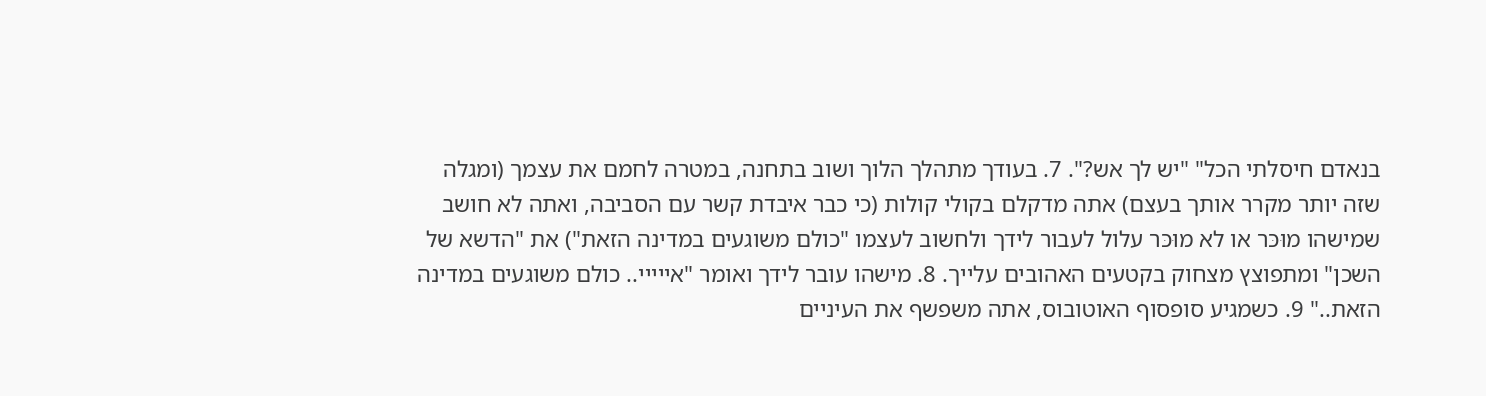בנאדם חיסלתי הכל" "יש לך אש?". 7. בעודך מתהלך הלוך ושוב בתחנה, במטרה לחמם את עצמך (ומגלה שזה יותר מקרר אותך בעצם) אתה מדקלם בקולי קולות (כי כבר איבדת קשר עם הסביבה, ואתה לא חושב שמישהו מוּכּר או לא מוּכּר עלול לעבור לידך ולחשוב לעצמו "כולם משוגעים במדינה הזאת") את "הדשא של השכן" ומתפוצץ מצחוק בקטעים האהובים עלייך. 8. מישהו עובר לידך ואומר "אייייי.. כולם משוגעים במדינה הזאת.." 9. כשמגיע סופסוף האוטובוס, אתה משפשף את העיניים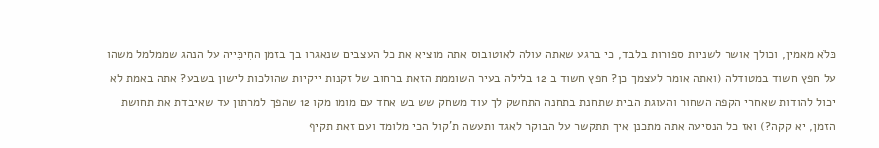כּלׂא מאמין, וכולך אושר לשניות ספורות בלבד, כי ברגע שאתה עולה לאוטובוס אתה מוציא את כל העצבים שנאגרו בך בזמן החִיכִּייה על הנהג שממלמל משהו על חפץ חשוד במטודלה (ואתה אומר לעצמך כן? חפץ חשוד ב 12 בלילה בעיר השוממת הזאת ברחוב של זקנות ייקיות שהולכות לישון בשבע? אתה באמת לא יכול להודות שאחרי הקפה השחור והעוגת הבית שתחנת בתחנה התחשק לך עוד משחק שש בש אחד עם מומו מקו 12 שהפך למרתון עד שאיבדת את תחושת הזמן, יא קקה?) ואז כל הנסיעה אתה מתכנן איך תתקשר על הבוקר לאגד ותעשה ת'קול הכי מלומד ועם זאת תקיף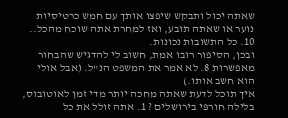שאתה יכול ותבקש שיפצו אותך עם חמש כרטיסיות נוער או שאתה תובע, ואז למחרת אתה שוכח מהכל.. 10. כל התשובות נכונות.
ובכן, הסיפור רובו אמת, חשוב לי להדגיש שהבחור מאפשרות 8. לא אמר את המשפט הנ"ל. (אבל אולי הוא חשב אותו.)
איך תוכל לדעת שאתה מחכה יותר מדי זמן לאוטובוס, בלילה חורפּי בירושלים ? 1. אתה זולל את כל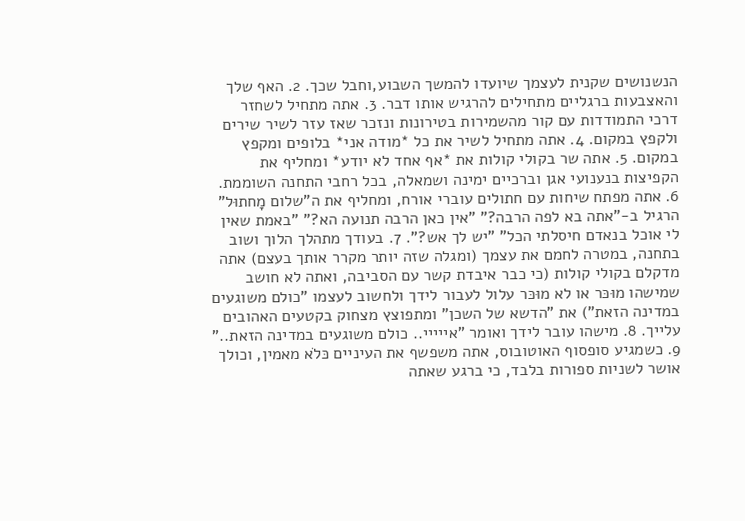הנשנושים שקנית לעצמך שיועדו להמשך השבוע,וחבל שכך. 2. האף שלך והאצבעות ברגליים מתחילים להרגיש אותו דבר. 3. אתה מתחיל לשחזר דרכי התמודדות עם קור מהשמירות בטירונות ונזכר שאז עזר לשיר שירים ולקפץ במקום. 4. אתה מתחיל לשיר את כל *מודה אני* בלופים ומקפץ במקום. 5. אתה שר בקולי קולות את *אף אחד לא יודע* ומחליף את הקפיצות בנענועי אגן וברכיים ימינה ושמאלה, בכל רחבי התחנה השוממת. 6. אתה מפתח שיחות עם חתולים עוברי אורח, ומחליף את ה"שלום מָחתוּל" הרגיל ב-"אתה בא לפה הרבה?" "אין כאן הרבה תנועה הא?" "באמת שאין לי אוכל בנאדם חיסלתי הכל" "יש לך אש?". 7. בעודך מתהלך הלוך ושוב בתחנה, במטרה לחמם את עצמך (ומגלה שזה יותר מקרר אותך בעצם) אתה מדקלם בקולי קולות (כי כבר איבדת קשר עם הסביבה, ואתה לא חושב שמישהו מוּכּר או לא מוּכּר עלול לעבור לידך ולחשוב לעצמו "כולם משוגעים במדינה הזאת") את "הדשא של השכן" ומתפוצץ מצחוק בקטעים האהובים עלייך. 8. מישהו עובר לידך ואומר "אייייי.. כולם משוגעים במדינה הזאת.." 9. כשמגיע סופסוף האוטובוס, אתה משפשף את העיניים כּלׂא מאמין, וכולך אושר לשניות ספורות בלבד, כי ברגע שאתה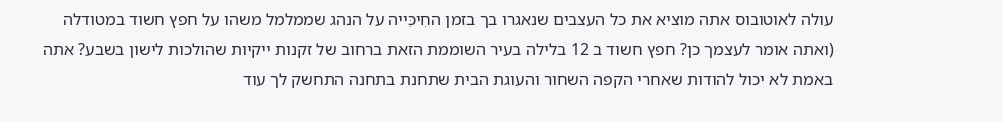עולה לאוטובוס אתה מוציא את כל העצבים שנאגרו בך בזמן החִיכִּייה על הנהג שממלמל משהו על חפץ חשוד במטודלה (ואתה אומר לעצמך כן? חפץ חשוד ב 12 בלילה בעיר השוממת הזאת ברחוב של זקנות ייקיות שהולכות לישון בשבע? אתה באמת לא יכול להודות שאחרי הקפה השחור והעוגת הבית שתחנת בתחנה התחשק לך עוד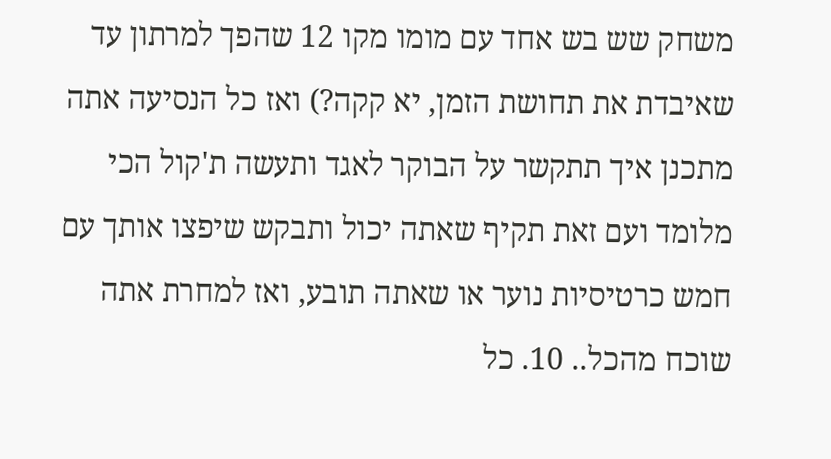משחק שש בש אחד עם מומו מקו 12 שהפך למרתון עד שאיבדת את תחושת הזמן, יא קקה?) ואז כל הנסיעה אתה מתכנן איך תתקשר על הבוקר לאגד ותעשה ת'קול הכי מלומד ועם זאת תקיף שאתה יכול ותבקש שיפצו אותך עם חמש כרטיסיות נוער או שאתה תובע, ואז למחרת אתה שוכח מהכל.. 10. כל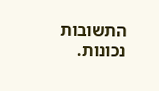התשובות נכונות.